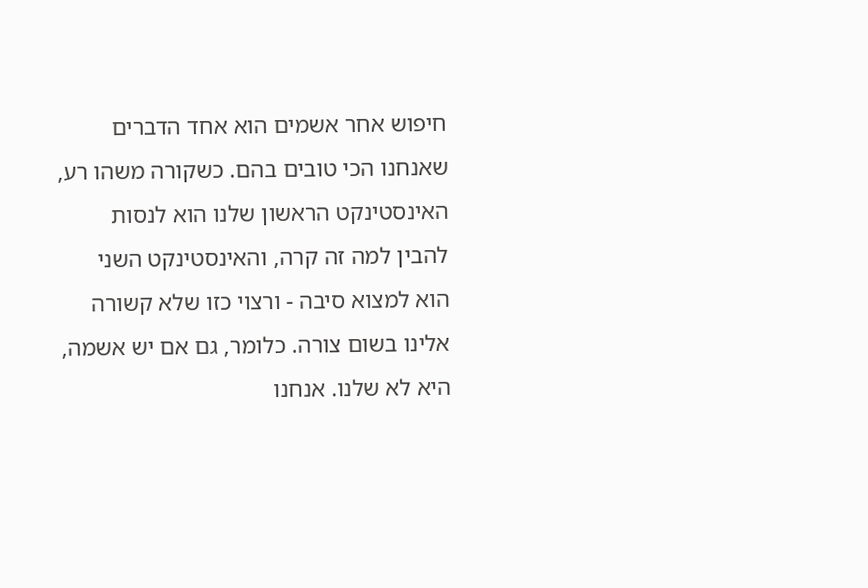חיפוש אחר אשמים הוא אחד הדברים שאנחנו הכי טובים בהם. כשקורה משהו רע, האינסטינקט הראשון שלנו הוא לנסות להבין למה זה קרה, והאינסטינקט השני הוא למצוא סיבה - ורצוי כזו שלא קשורה אלינו בשום צורה. כלומר, גם אם יש אשמה, היא לא שלנו. אנחנו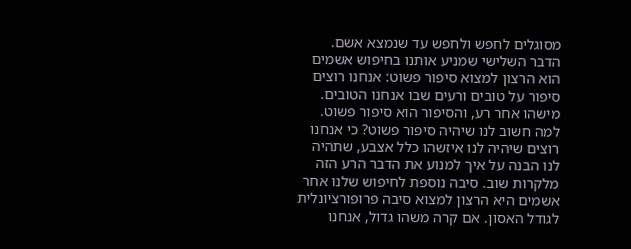מסוגלים לחפש ולחפש עד שנמצא אשם.
הדבר השלישי שמניע אותנו בחיפוש אשמים הוא הרצון למצוא סיפור פשוט: אנחנו רוצים סיפור על טובים ורעים שבו אנחנו הטובים. מישהו אחר רע, והסיפור הוא סיפור פשוט. למה חשוב לנו שיהיה סיפור פשוט? כי אנחנו רוצים שיהיה לנו איזשהו כלל אצבע, שתהיה לנו הבנה על איך למנוע את הדבר הרע הזה מלקרות שוב. סיבה נוספת לחיפוש שלנו אחר אשמים היא הרצון למצוא סיבה פרופורציונלית לגודל האסון. אם קרה משהו גדול, אנחנו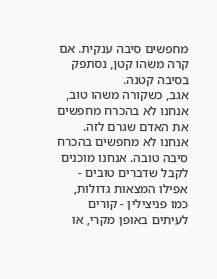מחפשים סיבה ענקית. אם קרה משהו קטן, נסתפק בסיבה קטנה.
אגב, כשקורה משהו טוב, אנחנו לא בהכרח מחפשים את האדם שגרם לזה. אנחנו לא מחפשים בהכרח סיבה טובה. אנחנו מוכנים לקבל שדברים טובים - אפילו המצאות גדולות, כמו פניצילין - קורים לעיתים באופן מקרי, או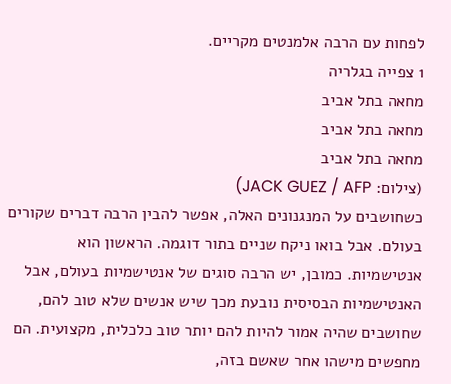לפחות עם הרבה אלמנטים מקריים.
1 צפייה בגלריה
מחאה בתל אביב
מחאה בתל אביב
מחאה בתל אביב
(צילום: JACK GUEZ / AFP)
כשחושבים על המנגנונים האלה, אפשר להבין הרבה דברים שקורים בעולם. אבל בואו ניקח שניים בתור דוגמה. הראשון הוא אנטישמיות. כמובן, יש הרבה סוגים של אנטישמיות בעולם, אבל האנטישמיות הבסיסית נובעת מכך שיש אנשים שלא טוב להם, שחושבים שהיה אמור להיות להם יותר טוב כלכלית, מקצועית. הם מחפשים מישהו אחר שאשם בזה,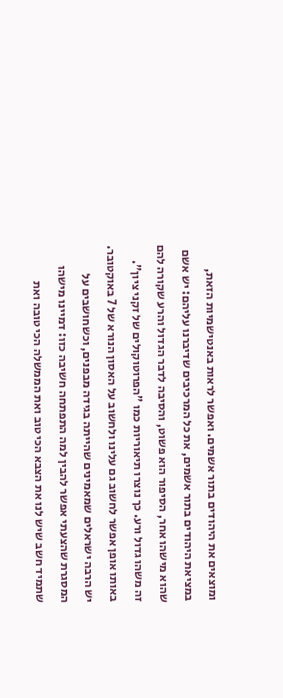ומוצאים את היהודים בתור אשמים. ואפשר לראות באנטישמיות הזאת, במציאת היהודים בתור אשמים, את כל המרכיבים שדיברנו עליהם: יש אשם שהוא מישהו אחר, הסיפור הוא פשוט, והסיבה לדבר הגדול והרע שקורה להם זה משהו גדול ורע. כך נוצרו תיאוריות כמו "הפרוטוקולים של זקני ציון".
באותו אופן אפשר לחשוב גם עלינו ולחשוב על האסון הנורא של 7 באוקטובר. יש הרבה ישראלים שמאמינים שהייתה בגידה מבפנים, וכשחושבים על המסגרת שהצעתי אפשר להבין למה התפתחה חשיבה כזו: דמיינו מישהו שתמיד חשב שיש לנו את הצבא הכי טוב ואת הממשלה הכי טובה ואת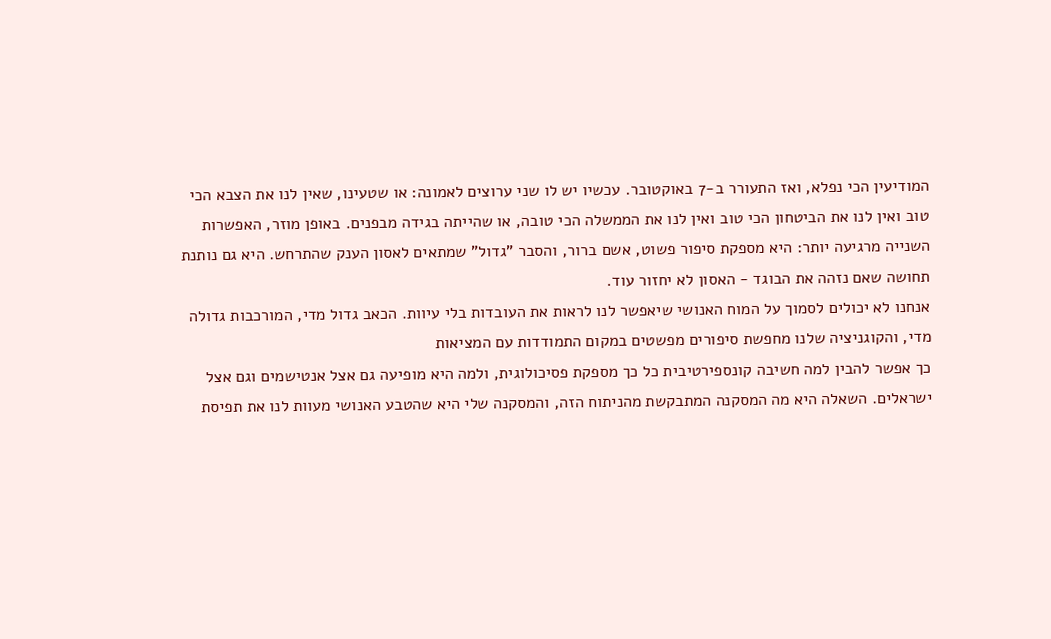המודיעין הכי נפלא, ואז התעורר ב-7 באוקטובר. עכשיו יש לו שני ערוצים לאמונה: או שטעינו, שאין לנו את הצבא הכי טוב ואין לנו את הביטחון הכי טוב ואין לנו את הממשלה הכי טובה, או שהייתה בגידה מבפנים. באופן מוזר, האפשרות השנייה מרגיעה יותר: היא מספקת סיפור פשוט, אשם ברור, והסבר "גדול" שמתאים לאסון הענק שהתרחש. היא גם נותנת תחושה שאם נזהה את הבוגד - האסון לא יחזור עוד.
אנחנו לא יכולים לסמוך על המוח האנושי שיאפשר לנו לראות את העובדות בלי עיוות. הכאב גדול מדי, המורכבות גדולה מדי, והקוגניציה שלנו מחפשת סיפורים מפשטים במקום התמודדות עם המציאות
כך אפשר להבין למה חשיבה קונספירטיבית כל כך מספקת פסיכולוגית, ולמה היא מופיעה גם אצל אנטישמים וגם אצל ישראלים. השאלה היא מה המסקנה המתבקשת מהניתוח הזה, והמסקנה שלי היא שהטבע האנושי מעוות לנו את תפיסת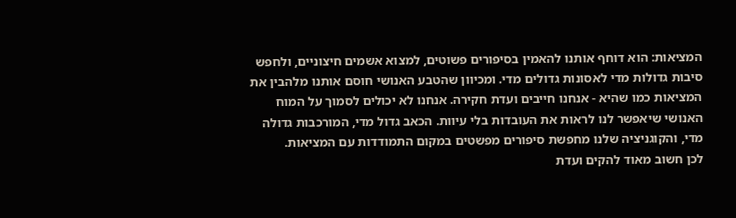המציאות: הוא דוחף אותנו להאמין בסיפורים פשוטים, למצוא אשמים חיצוניים, ולחפש סיבות גדולות מדי לאסונות גדולים מדי. ומכיוון שהטבע האנושי חוסם אותנו מלהבין את המציאות כמו שהיא - אנחנו חייבים ועדת חקירה. אנחנו לא יכולים לסמוך על המוח האנושי שיאפשר לנו לראות את העובדות בלי עיוות. הכאב גדול מדי, המורכבות גדולה מדי, והקוגניציה שלנו מחפשת סיפורים מפשטים במקום התמודדות עם המציאות.
לכן חשוב מאוד להקים ועדת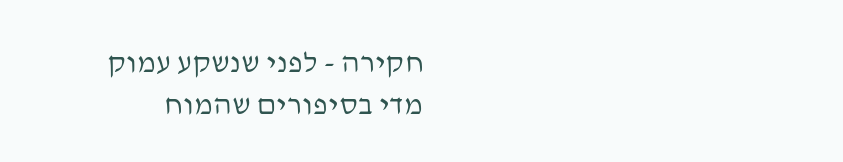חקירה - לפני שנשקע עמוק מדי בסיפורים שהמוח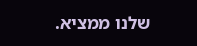שלנו ממציא.